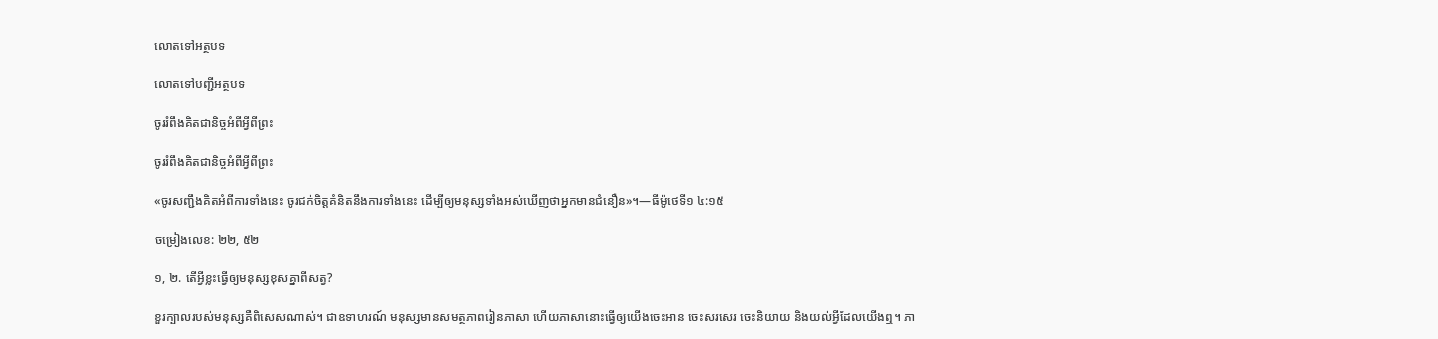លោតទៅអត្ថបទ

លោតទៅបញ្ជីអត្ថបទ

ចូររំពឹងគិតជានិច្ចអំពីអ្វីពីព្រះ

ចូររំពឹងគិតជានិច្ចអំពីអ្វីពីព្រះ

«ចូរសញ្ជឹងគិតអំពីការទាំងនេះ ចូរជក់ចិត្ដគំនិតនឹងការទាំងនេះ ដើម្បីឲ្យមនុស្សទាំងអស់ឃើញថាអ្នកមានជំនឿន»។—ធីម៉ូថេទី១ ៤:១៥

ចម្រៀងលេខ: ២២, ៥២

១, ២. តើអ្វីខ្លះធ្វើឲ្យមនុស្សខុសគ្នាពីសត្វ?

ខួរក្បាលរបស់មនុស្សគឺពិសេសណាស់។ ជាឧទាហរណ៍ មនុស្សមានសមត្ថភាពរៀនភាសា ហើយភាសានោះធ្វើឲ្យយើងចេះអាន ចេះសរសេរ ចេះនិយាយ និងយល់អ្វីដែលយើងឮ។ ភា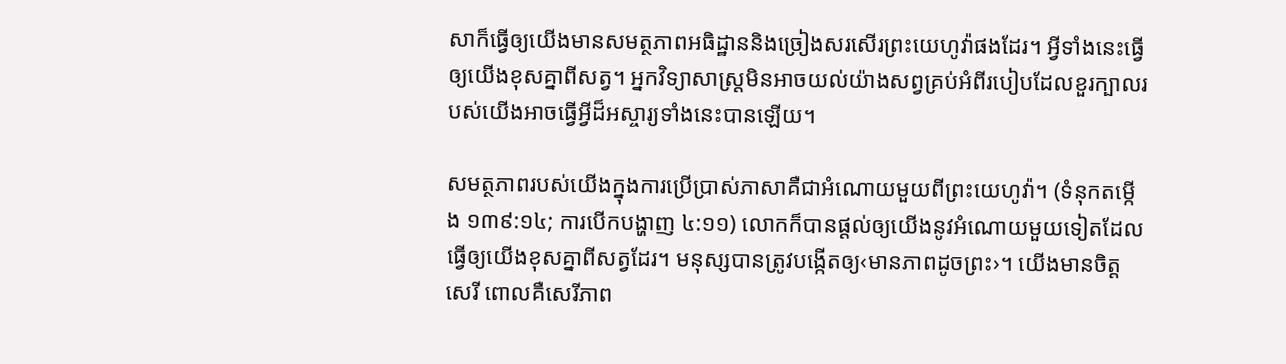សាក៏ធ្វើឲ្យយើងមានសមត្ថភាពអធិដ្ឋាននិងច្រៀងសរសើរព្រះយេហូវ៉ាផងដែរ។ អ្វីទាំងនេះធ្វើឲ្យយើងខុសគ្នាពីសត្វ។ អ្នកវិទ្យាសាស្ដ្រមិនអាចយល់យ៉ាងសព្វគ្រប់អំពីរបៀបដែលខួរក្បាលរបស់យើងអាចធ្វើអ្វីដ៏អស្ចារ្យទាំងនេះបានឡើយ។

សមត្ថភាពរបស់យើងក្នុងការប្រើប្រាស់ភាសាគឺជាអំណោយមួយពីព្រះយេហូវ៉ា។ (ទំនុកតម្កើង ១៣៩:១៤; ការបើកបង្ហាញ ៤:១១) លោកក៏បានផ្ដល់ឲ្យយើងនូវអំណោយមួយទៀតដែលធ្វើឲ្យយើងខុសគ្នាពីសត្វដែរ។ មនុស្សបានត្រូវបង្កើតឲ្យ‹មានភាពដូចព្រះ›។ យើងមានចិត្ដសេរី ពោលគឺសេរីភាព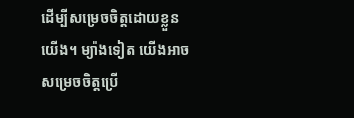ដើម្បីសម្រេចចិត្ដដោយខ្លួនយើង។ ម្យ៉ាងទៀត យើងអាចសម្រេចចិត្ដប្រើ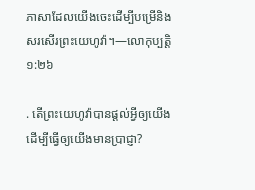ភាសាដែលយើងចេះដើម្បីបម្រើនិងសរសើរព្រះយេហូវ៉ា។—លោកុប្បត្ដិ ១:២៦

. តើព្រះយេហូវ៉ាបានផ្ដល់អ្វីឲ្យយើងដើម្បីធ្វើឲ្យយើងមានប្រាជ្ញា?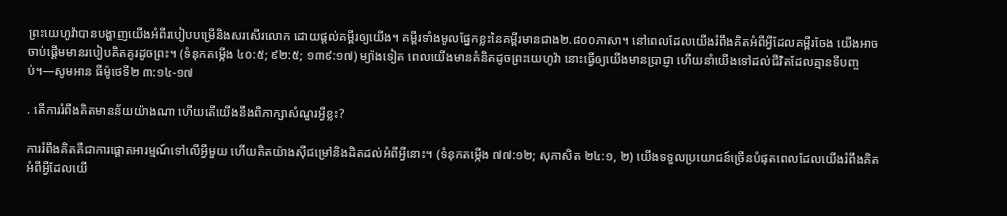ព្រះយេហូវ៉ាបានបង្ហាញយើងអំពីរបៀបបម្រើនិងសរសើរលោក ដោយផ្ដល់គម្ពីរឲ្យយើង។ គម្ពីរទាំងមូលផ្នែកខ្លះនៃគម្ពីរមានជាង២.៨០០ភាសា។ នៅពេលដែលយើងរំពឹងគិតអំពីអ្វីដែលគម្ពីរចែង យើងអាចចាប់ផ្ដើមមានរបៀបគិតគូរដូចព្រះ។ (ទំនុកតម្កើង ៤០:៥; ៩២:៥; ១៣៩:១៧) ម្យ៉ាងទៀត ពេលយើងមានគំនិតដូចព្រះយេហូវ៉ា នោះធ្វើឲ្យយើងមានប្រាជ្ញា ហើយនាំយើងទៅដល់ជីវិតដែលគ្មានទីបញ្ចប់។—សូមអាន ធីម៉ូថេទី២ ៣:១៤-១៧

. តើការរំពឹងគិតមានន័យយ៉ាងណា ហើយតើយើងនឹងពិភាក្សាសំណួរអ្វីខ្លះ?

ការរំពឹងគិតគឺជាការផ្ដោតអារម្មណ៍ទៅលើអ្វីមួយ ហើយគិតយ៉ាងស៊ីជម្រៅនិងដិតដល់អំពីអ្វីនោះ។ (ទំនុកតម្កើង ៧៧:១២; សុភាសិត ២៤:១, ២) យើងទទួលប្រយោជន៍ច្រើនបំផុតពេលដែលយើងរំពឹងគិតអំពីអ្វីដែលយើ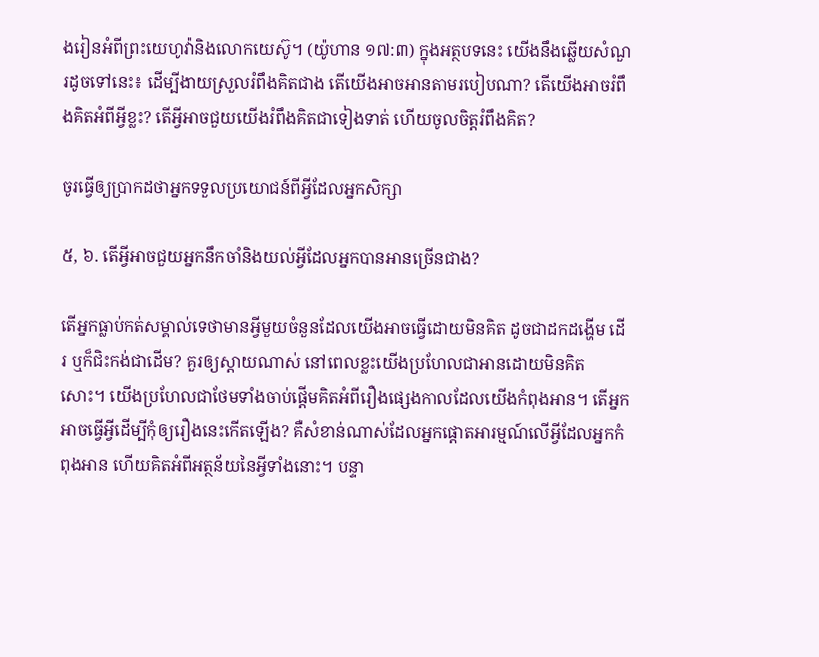ងរៀនអំពីព្រះយេហូវ៉ានិងលោកយេស៊ូ។ (យ៉ូហាន ១៧:៣) ក្នុងអត្ថបទនេះ យើងនឹងឆ្លើយសំណួរដូចទៅនេះ៖ ដើម្បីងាយស្រួលរំពឹងគិតជាង តើយើងអាចអានតាមរបៀបណា? តើយើងអាចរំពឹងគិតអំពីអ្វីខ្លះ? តើអ្វីអាចជួយយើងរំពឹងគិតជាទៀងទាត់ ហើយចូលចិត្ដរំពឹងគិត?

ចូរធ្វើឲ្យប្រាកដថាអ្នកទទួលប្រយោជន៍ពីអ្វីដែលអ្នកសិក្សា

៥, ៦. តើអ្វីអាចជួយអ្នកនឹកចាំនិងយល់អ្វីដែលអ្នកបានអានច្រើនជាង?

តើអ្នកធ្លាប់កត់សម្គាល់ទេថាមានអ្វីមួយចំនួនដែលយើងអាចធ្វើដោយមិនគិត ដូចជាដកដង្ហើម ដើរ ឬក៏ជិះកង់ជាដើម? គួរឲ្យស្តាយណាស់ នៅពេលខ្លះយើងប្រហែលជាអានដោយមិនគិតសោះ។ យើងប្រហែលជាថែមទាំងចាប់ផ្ដើមគិតអំពីរឿងផ្សេងកាលដែលយើងកំពុងអាន។ តើអ្នកអាចធ្វើអ្វីដើម្បីកុំឲ្យរឿងនេះកើតឡើង? គឺសំខាន់ណាស់ដែលអ្នកផ្ដោតអារម្មណ៍លើអ្វីដែលអ្នកកំពុងអាន ហើយគិតអំពីអត្ថន័យនៃអ្វីទាំងនោះ។ បន្ទា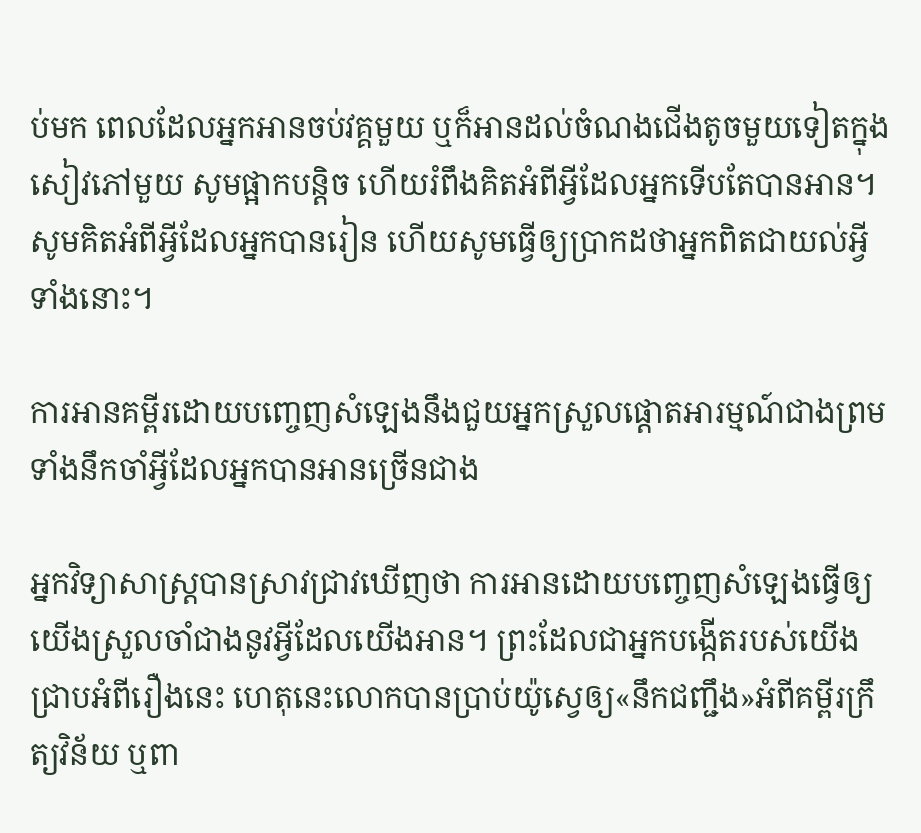ប់មក ពេលដែលអ្នកអានចប់វគ្គមួយ ឬក៏អានដល់ចំណងជើងតូចមួយទៀតក្នុងសៀវភៅមួយ សូមផ្អាកបន្ដិច ហើយរំពឹងគិតអំពីអ្វីដែលអ្នកទើបតែបានអាន។ សូមគិតអំពីអ្វីដែលអ្នកបានរៀន ហើយសូមធ្វើឲ្យប្រាកដថាអ្នកពិតជាយល់អ្វីទាំងនោះ។

ការអានគម្ពីរដោយបញ្ចេញសំឡេងនឹងជួយអ្នកស្រួលផ្ដោតអារម្មណ៍ជាងព្រមទាំងនឹកចាំអ្វីដែលអ្នកបានអានច្រើនជាង

អ្នកវិទ្យាសាស្ដ្របានស្រាវជ្រាវឃើញថា ការអានដោយបញ្ចេញសំឡេងធ្វើឲ្យយើងស្រួលចាំជាងនូវអ្វីដែលយើងអាន។ ព្រះដែលជាអ្នកបង្កើតរបស់យើងជ្រាបអំពីរឿងនេះ ហេតុនេះលោកបានប្រាប់យ៉ូស្វេឲ្យ«នឹកជញ្ជឹង»អំពីគម្ពីរក្រឹត្យវិន័យ ឬពា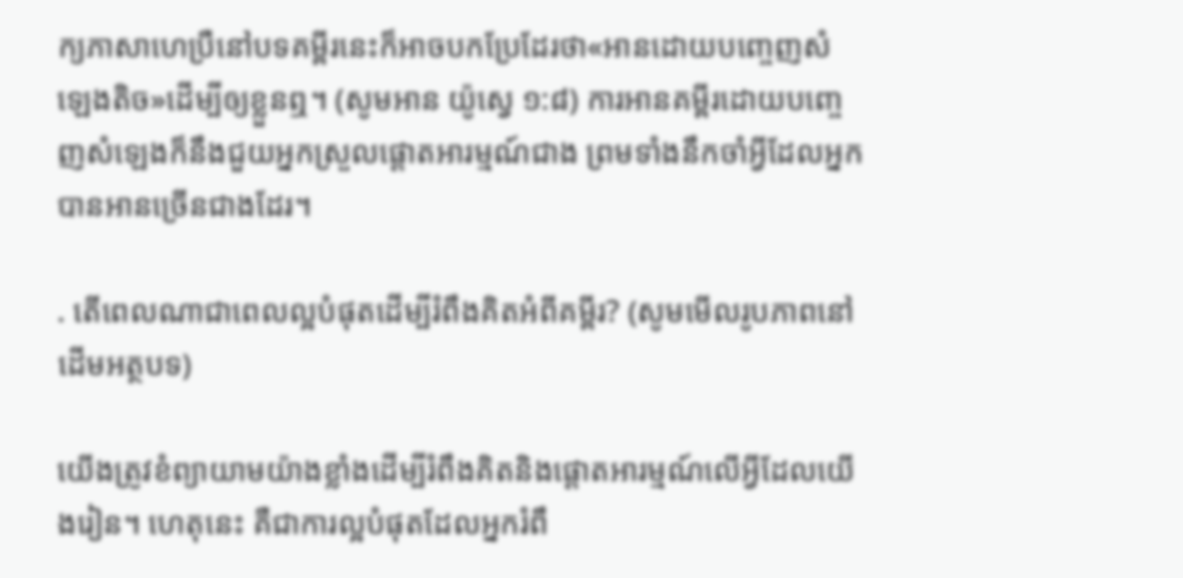ក្យភាសាហេប្រឺនៅបទគម្ពីរនេះក៏អាចបកប្រែដែរថា«អានដោយបញ្ចេញសំឡេងតិច»ដើម្បីឲ្យខ្លួនឮ។ (សូមអាន យ៉ូស្វេ ១:៨) ការអានគម្ពីរដោយបញ្ចេញសំឡេងក៏នឹងជួយអ្នកស្រួលផ្ដោតអារម្មណ៍ជាង ព្រមទាំងនឹកចាំអ្វីដែលអ្នកបានអានច្រើនជាងដែរ។

. តើពេលណាជាពេលល្អបំផុតដើម្បីរំពឹងគិតអំពីគម្ពីរ? (សូមមើលរូបភាពនៅដើមអត្ថបទ)

យើងត្រូវខំព្យាយាមយ៉ាងខ្លាំងដើម្បីរំពឹងគិតនិងផ្ដោតអារម្មណ៍លើអ្វីដែលយើងរៀន។ ហេតុនេះ គឺជាការល្អបំផុតដែលអ្នករំពឹ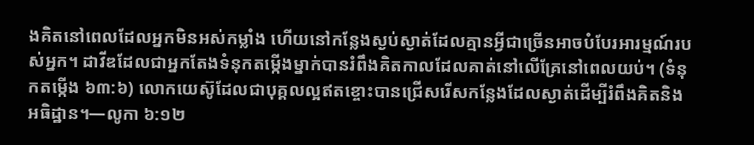ងគិតនៅពេលដែលអ្នកមិនអស់កម្លាំង ហើយនៅកន្លែងស្ងប់ស្ងាត់ដែលគ្មានអ្វីជាច្រើនអាចបំបែរអារម្មណ៍របស់អ្នក។ ដាវីឌដែលជាអ្នកតែងទំនុកតម្កើងម្នាក់បានរំពឹងគិតកាលដែលគាត់នៅលើគ្រែនៅពេលយប់។ (ទំនុកតម្កើង ៦៣:៦) លោកយេស៊ូដែលជាបុគ្គលល្អឥតខ្ចោះបានជ្រើសរើសកន្លែងដែលស្ងាត់ដើម្បីរំពឹងគិតនិងអធិដ្ឋាន។—លូកា ៦:១២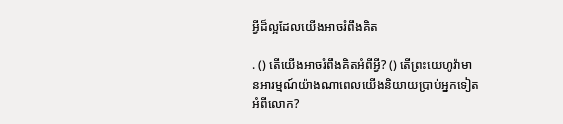អ្វីដ៏ល្អដែលយើងអាចរំពឹងគិត

. () តើយើងអាចរំពឹងគិតអំពីអ្វី? () តើព្រះយេហូវ៉ាមានអារម្មណ៍យ៉ាងណាពេលយើងនិយាយប្រាប់អ្នកទៀតអំពីលោក?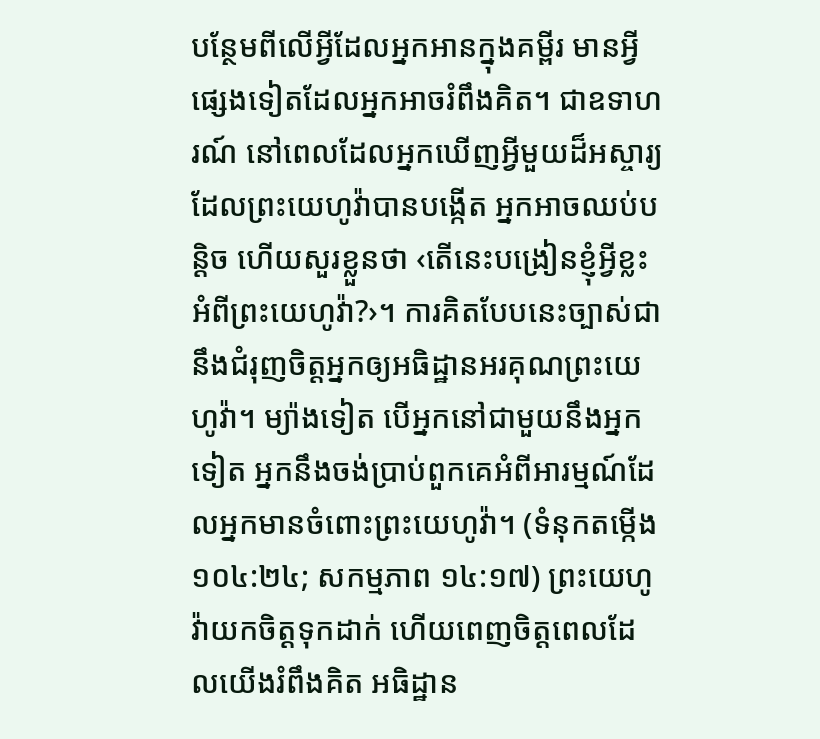បន្ថែមពីលើអ្វីដែលអ្នកអានក្នុងគម្ពីរ មានអ្វីផ្សេងទៀតដែលអ្នកអាចរំពឹងគិត។ ជាឧទាហរណ៍ នៅពេលដែលអ្នកឃើញអ្វីមួយដ៏អស្ចារ្យដែលព្រះយេហូវ៉ាបានបង្កើត អ្នកអាចឈប់បន្ដិច ហើយសួរខ្លួនថា ‹តើនេះបង្រៀនខ្ញុំអ្វីខ្លះអំពីព្រះយេហូវ៉ា?›។ ការគិតបែបនេះច្បាស់ជានឹងជំរុញចិត្ដអ្នកឲ្យអធិដ្ឋានអរគុណព្រះយេហូវ៉ា។ ម្យ៉ាងទៀត បើអ្នកនៅជាមួយនឹងអ្នកទៀត អ្នកនឹងចង់ប្រាប់ពួកគេអំពីអារម្មណ៍ដែលអ្នកមានចំពោះព្រះយេហូវ៉ា។ (ទំនុកតម្កើង ១០៤:២៤; សកម្មភាព ១៤:១៧) ព្រះយេហូវ៉ាយកចិត្ដទុកដាក់ ហើយពេញចិត្ដពេលដែលយើងរំពឹងគិត អធិដ្ឋាន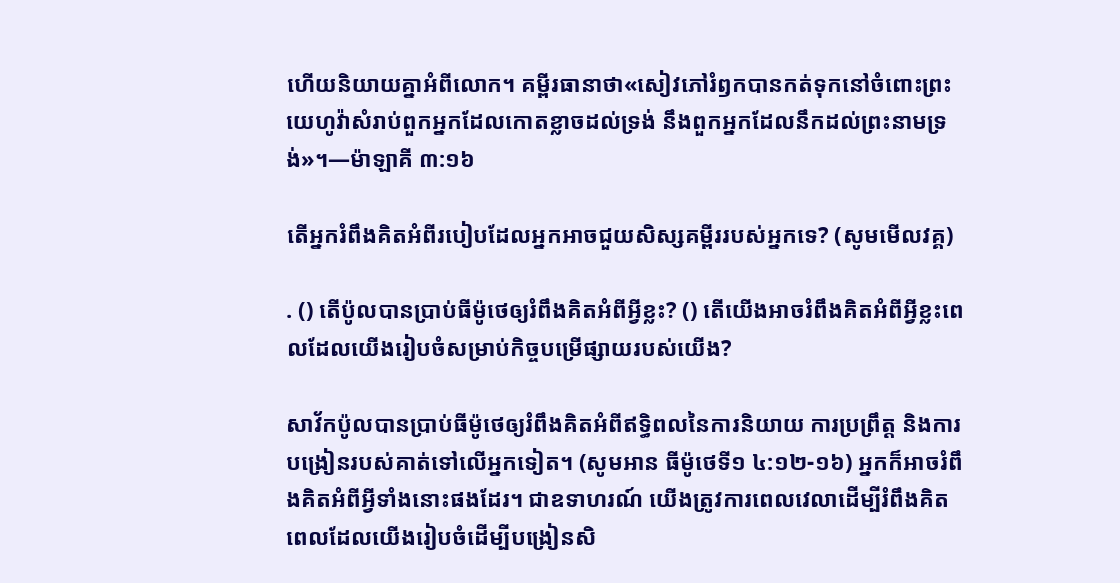ហើយនិយាយគ្នាអំពីលោក។ គម្ពីរធានាថា«សៀវភៅរំឭកបានកត់ទុកនៅចំពោះព្រះយេហូវ៉ាសំរាប់ពួកអ្នកដែលកោតខ្លាចដល់ទ្រង់ នឹងពួកអ្នកដែលនឹកដល់ព្រះនាមទ្រង់»។—ម៉ាឡាគី ៣:១៦

តើអ្នករំពឹងគិតអំពីរបៀបដែលអ្នកអាចជួយសិស្សគម្ពីររបស់អ្នកទេ? (សូមមើលវគ្គ)

. () តើប៉ូលបានប្រាប់ធីម៉ូថេឲ្យរំពឹងគិតអំពីអ្វីខ្លះ? () តើយើងអាចរំពឹងគិតអំពីអ្វីខ្លះពេលដែលយើងរៀបចំសម្រាប់កិច្ចបម្រើផ្សាយរបស់យើង?

សាវ័កប៉ូលបានប្រាប់ធីម៉ូថេឲ្យរំពឹងគិតអំពីឥទ្ធិពលនៃការនិយាយ ការប្រព្រឹត្ដ និងការបង្រៀនរបស់គាត់ទៅលើអ្នកទៀត។ (សូមអាន ធីម៉ូថេទី១ ៤:១២-១៦) អ្នកក៏អាចរំពឹងគិតអំពីអ្វីទាំងនោះផងដែរ។ ជាឧទាហរណ៍ យើងត្រូវការពេលវេលាដើម្បីរំពឹងគិតពេលដែលយើងរៀបចំដើម្បីបង្រៀនសិ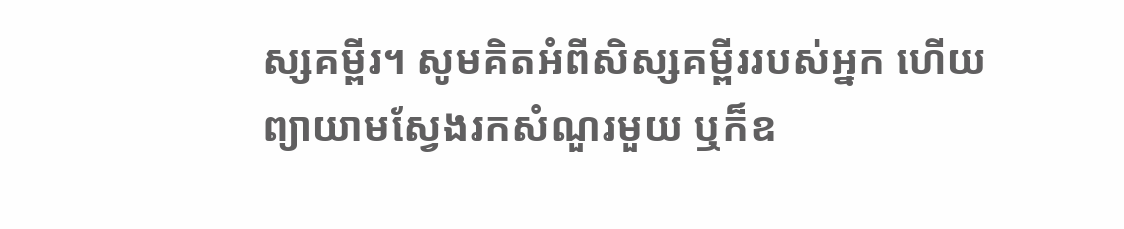ស្សគម្ពីរ។ សូមគិតអំពីសិស្សគម្ពីររបស់អ្នក ហើយព្យាយាមស្វែងរកសំណួរមួយ ឬក៏ឧ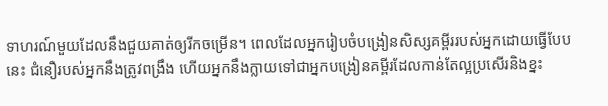ទាហរណ៍មួយដែលនឹងជួយគាត់ឲ្យរីកចម្រើន។ ពេលដែលអ្នករៀបចំបង្រៀនសិស្សគម្ពីររបស់អ្នកដោយធ្វើបែបនេះ ជំនឿរបស់អ្នកនឹងត្រូវពង្រឹង ហើយអ្នកនឹងក្លាយទៅជាអ្នកបង្រៀនគម្ពីរដែលកាន់តែល្អប្រសើរនិងខ្នះ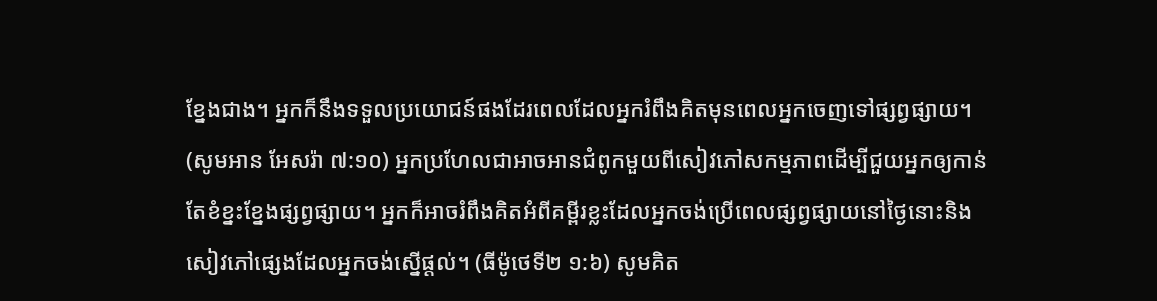ខ្នែងជាង។ អ្នកក៏នឹងទទួលប្រយោជន៍ផងដែរពេលដែលអ្នករំពឹងគិតមុនពេលអ្នកចេញទៅផ្សព្វផ្សាយ។ (សូមអាន អែសរ៉ា ៧:១០) អ្នកប្រហែលជាអាចអានជំពូកមួយពីសៀវភៅសកម្មភាពដើម្បីជួយអ្នកឲ្យកាន់តែខំខ្នះខ្នែងផ្សព្វផ្សាយ។ អ្នកក៏អាចរំពឹងគិតអំពីគម្ពីរខ្លះដែលអ្នកចង់ប្រើពេលផ្សព្វផ្សាយនៅថ្ងៃនោះនិងសៀវភៅផ្សេងដែលអ្នកចង់ស្នើផ្ដល់។ (ធីម៉ូថេទី២ ១:៦) សូមគិត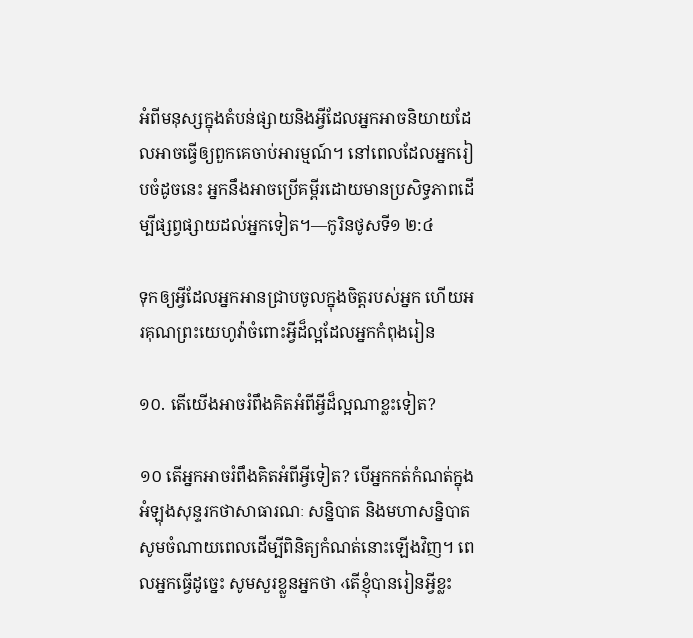អំពីមនុស្សក្នុងតំបន់ផ្សាយនិងអ្វីដែលអ្នកអាចនិយាយដែលអាចធ្វើឲ្យពួកគេចាប់អារម្មណ៍។ នៅពេលដែលអ្នករៀបចំដូចនេះ អ្នកនឹងអាចប្រើគម្ពីរដោយមានប្រសិទ្ធភាពដើម្បីផ្សព្វផ្សាយដល់អ្នកទៀត។—កូរិនថូសទី១ ២:៤

ទុកឲ្យអ្វីដែលអ្នកអានជ្រាបចូលក្នុងចិត្ដរបស់អ្នក ហើយអរគុណព្រះយេហូវ៉ាចំពោះអ្វីដ៏ល្អដែលអ្នកកំពុងរៀន

១០. តើយើងអាចរំពឹងគិតអំពីអ្វីដ៏ល្អណាខ្លះទៀត?

១០ តើអ្នកអាចរំពឹងគិតអំពីអ្វីទៀត? បើអ្នកកត់កំណត់ក្នុងអំឡុងសុន្ទរកថាសាធារណៈ សន្និបាត និងមហាសន្និបាត សូមចំណាយពេលដើម្បីពិនិត្យកំណត់នោះឡើងវិញ។ ពេលអ្នកធ្វើដូច្នេះ សូមសួរខ្លួនអ្នកថា ‹តើខ្ញុំបានរៀនអ្វីខ្លះ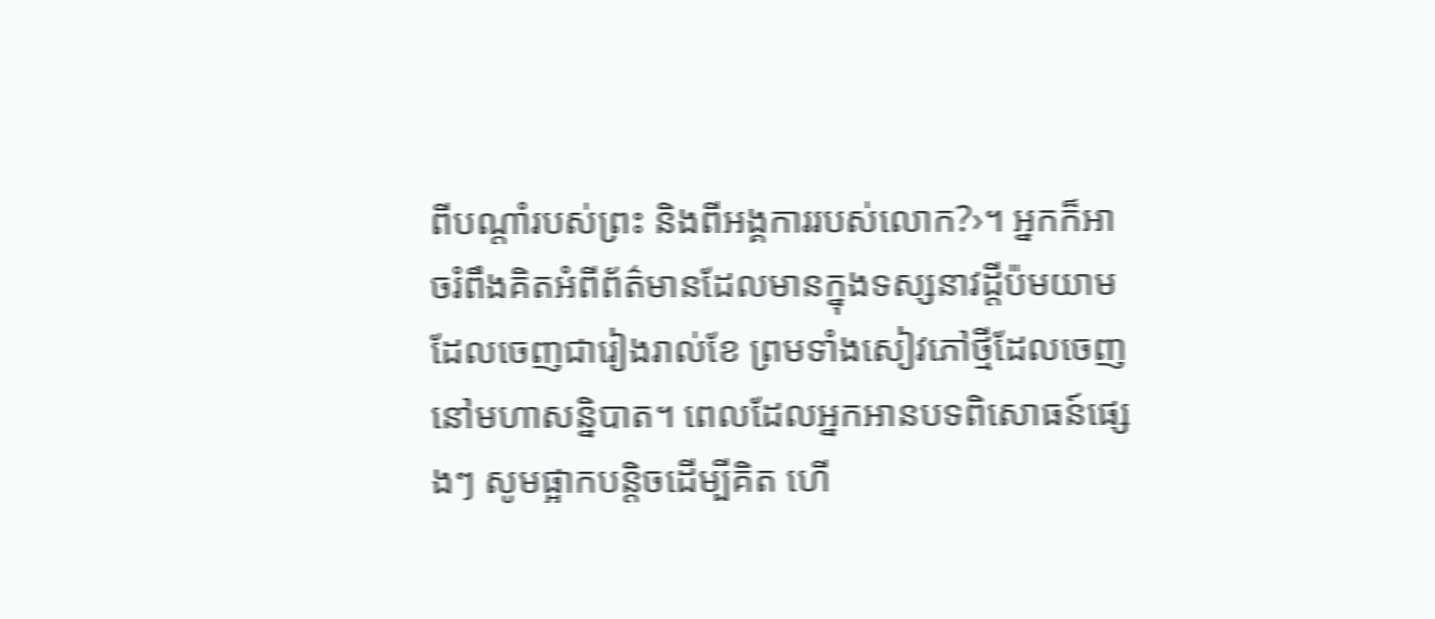ពីបណ្ដាំរបស់ព្រះ និងពីអង្គការរបស់លោក?›។ អ្នកក៏អាចរំពឹងគិតអំពីព័ត៌មានដែលមានក្នុងទស្សនាវដ្ដីប៉មយាមដែលចេញជារៀងរាល់ខែ ព្រមទាំងសៀវភៅថ្មីដែលចេញនៅមហាសន្និបាត។ ពេលដែលអ្នកអានបទពិសោធន៍ផ្សេងៗ សូមផ្អាកបន្ដិចដើម្បីគិត ហើ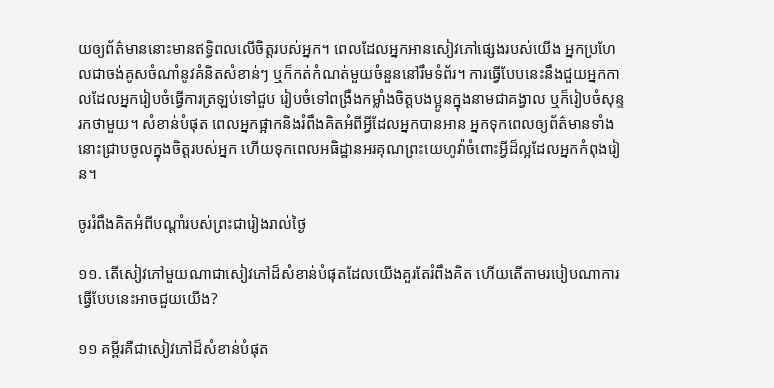យឲ្យព័ត៌មាននោះមានឥទ្ធិពលលើចិត្ដរបស់អ្នក។ ពេលដែលអ្នកអានសៀវភៅផ្សេងរបស់យើង អ្នកប្រហែលជាចង់គូសចំណាំនូវគំនិតសំខាន់ៗ ឬក៏កត់កំណត់មួយចំនួននៅរឹមទំព័រ។ ការធ្វើបែបនេះនឹងជួយអ្នកកាលដែលអ្នករៀបចំធ្វើការត្រឡប់ទៅជួប រៀបចំទៅពង្រឹងកម្លាំងចិត្ដបងប្អូនក្នុងនាមជាគង្វាល ឬក៏រៀបចំសុន្ទរកថាមួយ។ សំខាន់បំផុត ពេលអ្នកផ្អាកនិងរំពឹងគិតអំពីអ្វីដែលអ្នកបានអាន អ្នកទុកពេលឲ្យព័ត៌មានទាំងនោះជ្រាបចូលក្នុងចិត្ដរបស់អ្នក ហើយទុកពេលអធិដ្ឋានអរគុណព្រះយេហូវ៉ាចំពោះអ្វីដ៏ល្អដែលអ្នកកំពុងរៀន។

ចូររំពឹងគិតអំពីបណ្ដាំរបស់ព្រះជារៀងរាល់ថ្ងៃ

១១. តើសៀវភៅមួយណាជាសៀវភៅដ៏សំខាន់បំផុតដែលយើងគួរតែរំពឹងគិត ហើយតើតាមរបៀបណាការធ្វើបែបនេះអាចជួយយើង?

១១ គម្ពីរគឺជាសៀវភៅដ៏សំខាន់បំផុត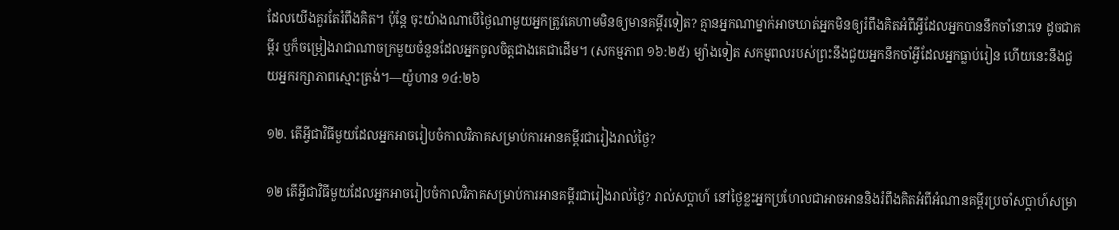ដែលយើងគួរតែរំពឹងគិត។ ប៉ុន្ដែ ចុះយ៉ាងណាបើថ្ងៃណាមួយអ្នកត្រូវគេហាមមិនឲ្យមានគម្ពីរទៀត? គ្មានអ្នកណាម្នាក់អាចឃាត់អ្នកមិនឲ្យរំពឹងគិតអំពីអ្វីដែលអ្នកបាននឹកចាំនោះទេ ដូចជាគម្ពីរ ឬក៏ចម្រៀងរាជាណាចក្រមួយចំនួនដែលអ្នកចូលចិត្ដជាងគេជាដើម។ (សកម្មភាព ១៦:២៥) ម្យ៉ាងទៀត សកម្មពលរបស់ព្រះនឹងជួយអ្នកនឹកចាំអ្វីដែលអ្នកធ្លាប់រៀន ហើយនេះនឹងជួយអ្នករក្សាភាពស្មោះត្រង់។—យ៉ូហាន ១៤:២៦

១២. តើអ្វីជាវិធីមួយដែលអ្នកអាចរៀបចំកាលវិភាគសម្រាប់ការអានគម្ពីរជារៀងរាល់ថ្ងៃ?

១២ តើអ្វីជាវិធីមួយដែលអ្នកអាចរៀបចំកាលវិភាគសម្រាប់ការអានគម្ពីរជារៀងរាល់ថ្ងៃ? រាល់សប្ដាហ៍ នៅថ្ងៃខ្លះអ្នកប្រហែលជាអាចអាននិងរំពឹងគិតអំពីអំណានគម្ពីរប្រចាំសប្ដាហ៍សម្រា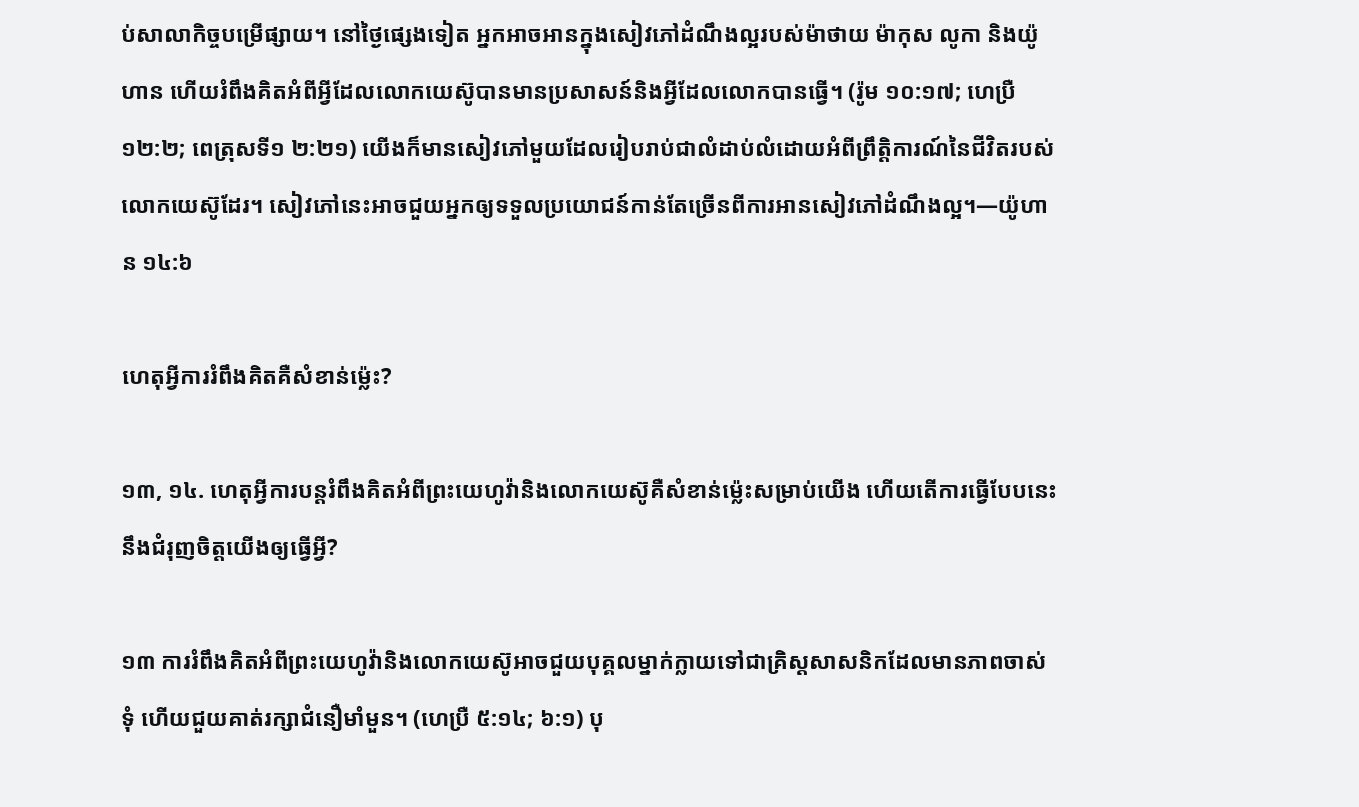ប់សាលាកិច្ចបម្រើផ្សាយ។ នៅថ្ងៃផ្សេងទៀត អ្នកអាចអានក្នុងសៀវភៅដំណឹងល្អរបស់ម៉ាថាយ ម៉ាកុស លូកា និងយ៉ូហាន ហើយរំពឹងគិតអំពីអ្វីដែលលោកយេស៊ូបានមានប្រសាសន៍និងអ្វីដែលលោកបានធ្វើ។ (រ៉ូម ១០:១៧; ហេប្រឺ ១២:២; ពេត្រុសទី១ ២:២១) យើងក៏មានសៀវភៅមួយដែលរៀបរាប់ជាលំដាប់លំដោយអំពីព្រឹត្ដិការណ៍នៃជីវិតរបស់លោកយេស៊ូដែរ។ សៀវភៅនេះអាចជួយអ្នកឲ្យទទួលប្រយោជន៍កាន់តែច្រើនពីការអានសៀវភៅដំណឹងល្អ។—យ៉ូហាន ១៤:៦

ហេតុអ្វីការរំពឹងគិតគឺសំខាន់ម៉្លេះ?

១៣, ១៤. ហេតុអ្វីការបន្ដរំពឹងគិតអំពីព្រះយេហូវ៉ានិងលោកយេស៊ូគឺសំខាន់ម៉្លេះសម្រាប់យើង ហើយតើការធ្វើបែបនេះនឹងជំរុញចិត្ដយើងឲ្យធ្វើអ្វី?

១៣ ការរំពឹងគិតអំពីព្រះយេហូវ៉ានិងលោកយេស៊ូអាចជួយបុគ្គលម្នាក់ក្លាយទៅជាគ្រិស្ដសាសនិកដែលមានភាពចាស់ទុំ ហើយជួយគាត់រក្សាជំនឿមាំមួន។ (ហេប្រឺ ៥:១៤; ៦:១) បុ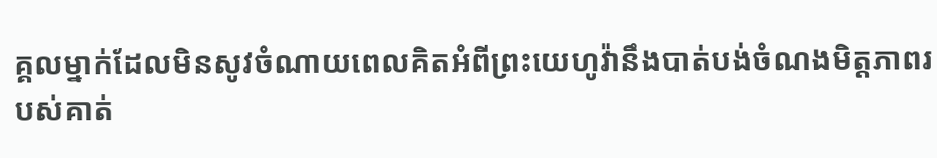គ្គលម្នាក់ដែលមិនសូវចំណាយពេលគិតអំពីព្រះយេហូវ៉ានឹងបាត់បង់ចំណងមិត្ដភាពរបស់គាត់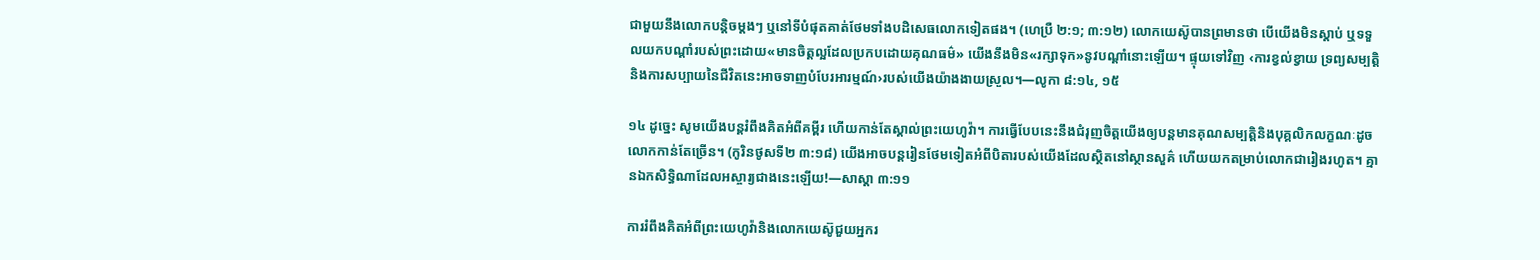ជាមួយនឹងលោកបន្ដិចម្ដងៗ ឬនៅទីបំផុតគាត់ថែមទាំងបដិសេធលោកទៀតផង។ (ហេប្រឺ ២:១; ៣:១២) លោកយេស៊ូបានព្រមានថា បើយើងមិនស្តាប់ ឬទទួលយកបណ្ដាំរបស់ព្រះដោយ«មានចិត្ដល្អដែលប្រកបដោយគុណធម៌» យើងនឹងមិន«រក្សាទុក»នូវបណ្ដាំនោះឡើយ។ ផ្ទុយទៅវិញ ‹ការខ្វល់ខ្វាយ ទ្រព្យសម្បត្ដិ និងការសប្បាយនៃជីវិតនេះអាចទាញបំបែរអារម្មណ៍›របស់យើងយ៉ាងងាយស្រួល។—លូកា ៨:១៤, ១៥

១៤ ដូច្នេះ សូមយើងបន្ដរំពឹងគិតអំពីគម្ពីរ ហើយកាន់តែស្គាល់ព្រះយេហូវ៉ា។ ការធ្វើបែបនេះនឹងជំរុញចិត្ដយើងឲ្យបន្ដមានគុណសម្បត្ដិនិងបុគ្គលិកលក្ខណៈដូចលោកកាន់តែច្រើន។ (កូរិនថូសទី២ ៣:១៨) យើងអាចបន្ដរៀនថែមទៀតអំពីបិតារបស់យើងដែលស្ថិតនៅស្ថានសួគ៌ ហើយយកតម្រាប់លោកជារៀងរហូត។ គ្មានឯកសិទ្ធិណាដែលអស្ចារ្យជាងនេះឡើយ!—សាស្តា ៣:១១

ការរំពឹងគិតអំពីព្រះយេហូវ៉ានិងលោកយេស៊ូជួយអ្នករ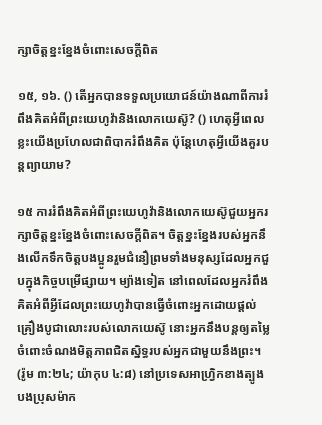ក្សាចិត្ដខ្នះខ្នែងចំពោះសេចក្ដីពិត

១៥, ១៦. () តើអ្នកបានទទួលប្រយោជន៍យ៉ាងណាពីការរំពឹងគិតអំពីព្រះយេហូវ៉ានិងលោកយេស៊ូ? () ហេតុអ្វីពេលខ្លះយើងប្រហែលជាពិបាករំពឹងគិត ប៉ុន្ដែហេតុអ្វីយើងគួរបន្ដព្យាយាម?

១៥ ការរំពឹងគិតអំពីព្រះយេហូវ៉ានិងលោកយេស៊ូជួយអ្នករក្សាចិត្ដខ្នះខ្នែងចំពោះសេចក្ដីពិត។ ចិត្ដខ្នះខ្នែងរបស់អ្នកនឹងលើកទឹកចិត្ដបងប្អូនរួមជំនឿព្រមទាំងមនុស្សដែលអ្នកជួបក្នុងកិច្ចបម្រើផ្សាយ។ ម្យ៉ាងទៀត នៅពេលដែលអ្នករំពឹងគិតអំពីអ្វីដែលព្រះយេហូវ៉ាបានធ្វើចំពោះអ្នកដោយផ្ដល់គ្រឿងបូជាលោះរបស់លោកយេស៊ូ នោះអ្នកនឹងបន្ដឲ្យតម្លៃចំពោះចំណងមិត្ដភាពជិតស្និទ្ធរបស់អ្នកជាមួយនឹងព្រះ។ (រ៉ូម ៣:២៤; យ៉ាកុប ៤:៨) នៅប្រទេសអាហ្វ្រិកខាងត្បូង បងប្រុសម៉ាក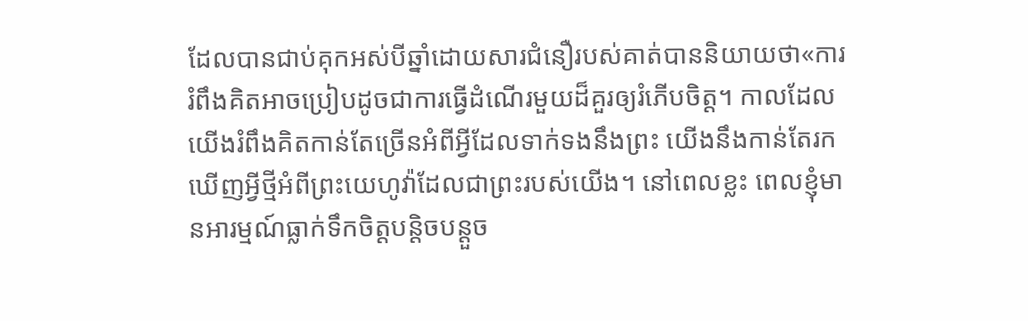ដែលបានជាប់គុកអស់បីឆ្នាំដោយសារជំនឿរបស់គាត់បាននិយាយថា«ការរំពឹងគិតអាចប្រៀបដូចជាការធ្វើដំណើរមួយដ៏គួរឲ្យរំភើបចិត្ដ។ កាលដែលយើងរំពឹងគិតកាន់តែច្រើនអំពីអ្វីដែលទាក់ទងនឹងព្រះ យើងនឹងកាន់តែរកឃើញអ្វីថ្មីអំពីព្រះយេហូវ៉ាដែលជាព្រះរបស់យើង។ នៅពេលខ្លះ ពេលខ្ញុំមានអារម្មណ៍ធ្លាក់ទឹកចិត្ដបន្ដិចបន្ដួច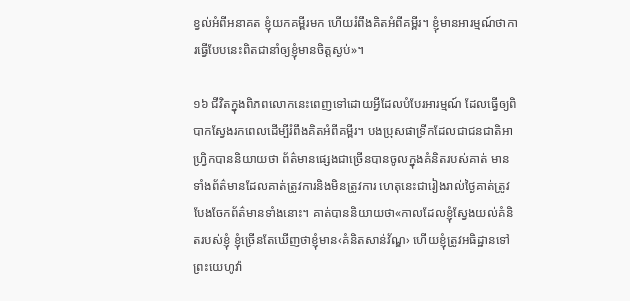ខ្វល់អំពីអនាគត ខ្ញុំយកគម្ពីរមក ហើយរំពឹងគិតអំពីគម្ពីរ។ ខ្ញុំមានអារម្មណ៍ថាការធ្វើបែបនេះពិតជានាំឲ្យខ្ញុំមានចិត្ដស្ងប់»។

១៦ ជីវិតក្នុងពិភពលោកនេះពេញទៅដោយអ្វីដែលបំបែរអារម្មណ៍ ដែលធ្វើឲ្យពិបាកស្វែងរកពេលដើម្បីរំពឹងគិតអំពីគម្ពីរ។ បងប្រុសផាទ្រីកដែលជាជនជាតិអាហ្វ្រិកបាននិយាយថា ព័ត៌មានផ្សេងជាច្រើនបានចូលក្នុងគំនិតរបស់គាត់ មានទាំងព័ត៌មានដែលគាត់ត្រូវការនិងមិនត្រូវការ ហេតុនេះជារៀងរាល់ថ្ងៃគាត់ត្រូវបែងចែកព័ត៌មានទាំងនោះ។ គាត់បាននិយាយថា«កាលដែលខ្ញុំស្វែងយល់គំនិតរបស់ខ្ញុំ ខ្ញុំច្រើនតែឃើញថាខ្ញុំមាន‹គំនិតសាន់វ័ណ្ឌ› ហើយខ្ញុំត្រូវអធិដ្ឋានទៅព្រះយេហូវ៉ា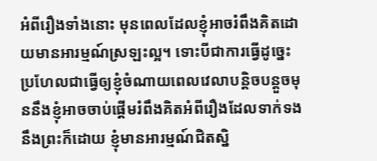អំពីរឿងទាំងនោះ មុនពេលដែលខ្ញុំអាចរំពឹងគិតដោយមានអារម្មណ៍ស្រឡះល្អ។ ទោះបីជាការធ្វើដូច្នេះប្រហែលជាធ្វើឲ្យខ្ញុំចំណាយពេលវេលាបន្ដិចបន្ដួចមុននឹងខ្ញុំអាចចាប់ផ្ដើមរំពឹងគិតអំពីរឿងដែលទាក់ទងនឹងព្រះក៏ដោយ ខ្ញុំមានអារម្មណ៍ជិតស្និ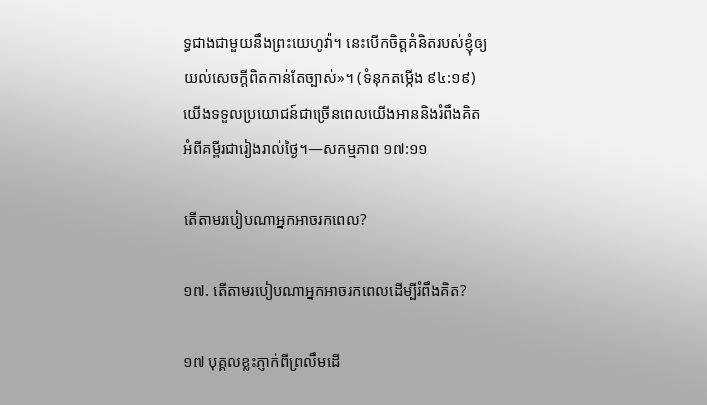ទ្ធជាងជាមួយនឹងព្រះយេហូវ៉ា។ នេះបើកចិត្ដគំនិតរបស់ខ្ញុំឲ្យយល់សេចក្ដីពិតកាន់តែច្បាស់»។ (ទំនុកតម្កើង ៩៤:១៩) យើងទទួលប្រយោជន៍ជាច្រើនពេលយើងអាននិងរំពឹងគិតអំពីគម្ពីរជារៀងរាល់ថ្ងៃ។—សកម្មភាព ១៧:១១

តើតាមរបៀបណាអ្នកអាចរកពេល?

១៧. តើតាមរបៀបណាអ្នកអាចរកពេលដើម្បីរំពឹងគិត?

១៧ បុគ្គលខ្លះភ្ញាក់ពីព្រលឹមដើ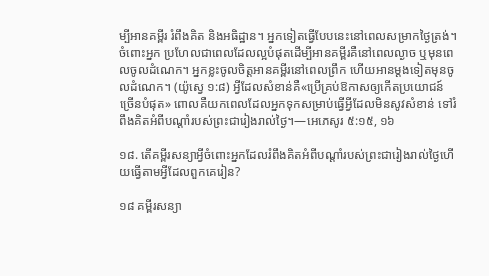ម្បីអានគម្ពីរ រំពឹងគិត និងអធិដ្ឋាន។ អ្នកទៀតធ្វើបែបនេះនៅពេលសម្រាកថ្ងៃត្រង់។ ចំពោះអ្នក ប្រហែលជាពេលដែលល្អបំផុតដើម្បីអានគម្ពីរគឺនៅពេលល្ងាច ឬមុនពេលចូលដំណេក។ អ្នកខ្លះចូលចិត្ដអានគម្ពីរនៅពេលព្រឹក ហើយអានម្ដងទៀតមុនចូលដំណេក។ (យ៉ូស្វេ ១:៨) អ្វីដែលសំខាន់គឺ«ប្រើគ្រប់ឱកាសឲ្យកើតប្រយោជន៍ច្រើនបំផុត» ពោលគឺយកពេលដែលអ្នកទុកសម្រាប់ធ្វើអ្វីដែលមិនសូវសំខាន់ ទៅរំពឹងគិតអំពីបណ្ដាំរបស់ព្រះជារៀងរាល់ថ្ងៃ។—អេភេសូរ ៥:១៥, ១៦

១៨. តើគម្ពីរសន្យាអ្វីចំពោះអ្នកដែលរំពឹងគិតអំពីបណ្ដាំរបស់ព្រះជារៀងរាល់ថ្ងៃហើយធ្វើតាមអ្វីដែលពួកគេរៀន?

១៨ គម្ពីរសន្យា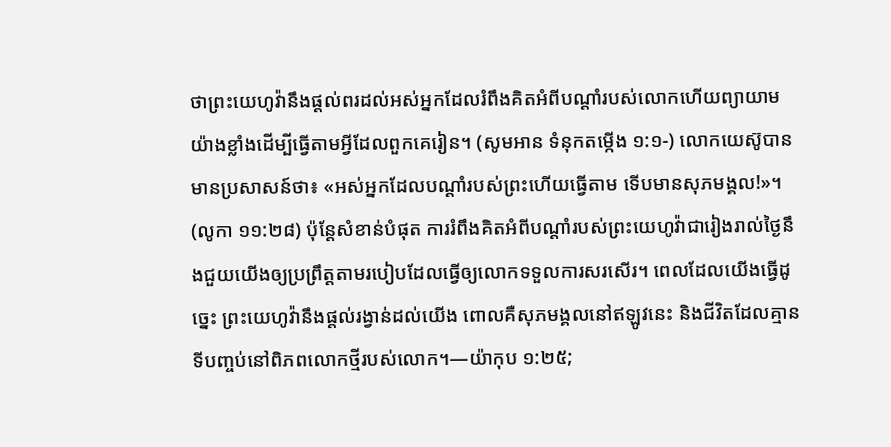ថាព្រះយេហូវ៉ានឹងផ្ដល់ពរដល់អស់អ្នកដែលរំពឹងគិតអំពីបណ្ដាំរបស់លោកហើយព្យាយាមយ៉ាងខ្លាំងដើម្បីធ្វើតាមអ្វីដែលពួកគេរៀន។ (សូមអាន ទំនុកតម្កើង ១:១-) លោកយេស៊ូបានមានប្រសាសន៍ថា៖ «អស់អ្នកដែលបណ្ដាំរបស់ព្រះហើយធ្វើតាម ទើបមានសុភមង្គល!»។ (លូកា ១១:២៨) ប៉ុន្ដែសំខាន់បំផុត ការរំពឹងគិតអំពីបណ្ដាំរបស់ព្រះយេហូវ៉ាជារៀងរាល់ថ្ងៃនឹងជួយយើងឲ្យប្រព្រឹត្ដតាមរបៀបដែលធ្វើឲ្យលោកទទួលការសរសើរ។ ពេលដែលយើងធ្វើដូច្នេះ ព្រះយេហូវ៉ានឹងផ្ដល់រង្វាន់ដល់យើង ពោលគឺសុភមង្គលនៅឥឡូវនេះ និងជីវិតដែលគ្មានទីបញ្ចប់នៅពិភពលោកថ្មីរបស់លោក។—យ៉ាកុប ១:២៥;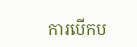ការបើកប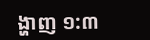ង្ហាញ ១:៣